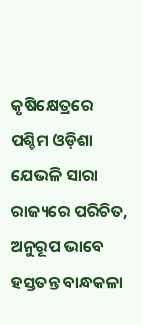କୃଷିକ୍ଷେତ୍ରରେ ପଶ୍ଚିମ ଓଡ଼ିଶା ଯେଭଳି ସାରା ରାଜ୍ୟରେ ପରିଚିତ, ଅନୁରୂପ ଭାବେ ହସ୍ତତନ୍ତ ବାନ୍ଧକଳା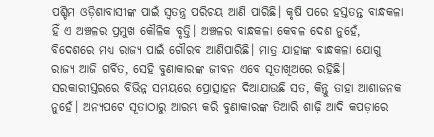ପଶ୍ଚିମ ଓଡ଼ିଶାବାସୀଙ୍କ ପାଇଁ ସ୍ବତନ୍ତ୍ର ପରିଚୟ ଆଣି ପାରିଛି। କୃଷି ପରେ ହସ୍ତତନ୍ତ ବାନ୍ଧକଳା ହିଁ ଏ ଅଞ୍ଚଳର ପ୍ରମୁଖ କୌଳିକ ବୃତ୍ତି। ଅଞ୍ଚଳର ବାନ୍ଧକଳା କେବଳ ଦେଶ ନୁହେଁ, ବିଦେଶରେ ମଧ୍ୟ ରାଜ୍ୟ ପାଇଁ ଗୌରବ ଆଣିପାରିଛି। ମାତ୍ର ଯାହାଙ୍କ ବାନ୍ଧକଳା ଯୋଗୁ ରାଜ୍ୟ ଆଜି ଗର୍ବିତ, ସେହି ବୁଣାକାରଙ୍କ ଜୀବନ ଏବେ ସୂତାଖିଅରେ ରହିଛି। ସରକାରୀସ୍ତରରେ ବିଭିନ୍ନ ସମୟରେ ପ୍ରୋତ୍ସାହନ ଦିଆଯାଉଛି ସତ, କିନ୍ତୁ ତାହା ଆଶାଜନକ ନୁହେଁ। ଅନ୍ୟପଟେ ସୂତାଠାରୁ ଆରମ୍ଭ କରି ବୁଣାକାରଙ୍କ ତିଆରି ଶାଢ଼ି ଆଦି କପଡ଼ାରେ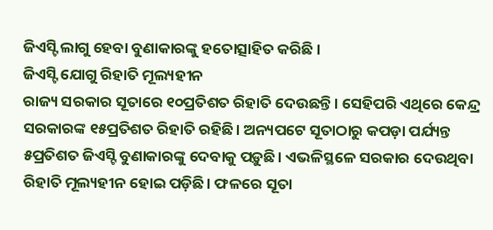ଜିଏସ୍ଟି ଲାଗୁ ହେବା ବୁଣାକାରଙ୍କୁ ହତୋତ୍ସାହିତ କରିଛି ।
ଜିଏସ୍ଟି ଯୋଗୁ ରିହାତି ମୂଲ୍ୟହୀନ
ରାଜ୍ୟ ସରକାର ସୂତାରେ ୧୦ପ୍ରତିଶତ ରିହାତି ଦେଉଛନ୍ତି। ସେହିପରି ଏଥିରେ କେନ୍ଦ୍ର ସରକାରଙ୍କ ୧୫ପ୍ରତିଶତ ରିହାତି ରହିଛି। ଅନ୍ୟପଟେ ସୂତାଠାରୁ କପଡ଼ା ପର୍ଯ୍ୟନ୍ତ ୫ପ୍ରତିଶତ ଜିଏସ୍ଟି ବୁଣାକାରଙ୍କୁ ଦେବାକୁ ପଡ଼ୁଛି। ଏଭଳିସ୍ଥଳେ ସରକାର ଦେଉଥିବା ରିହାତି ମୂଲ୍ୟହୀନ ହୋଇ ପଡ଼ିଛି। ଫଳରେ ସୂତା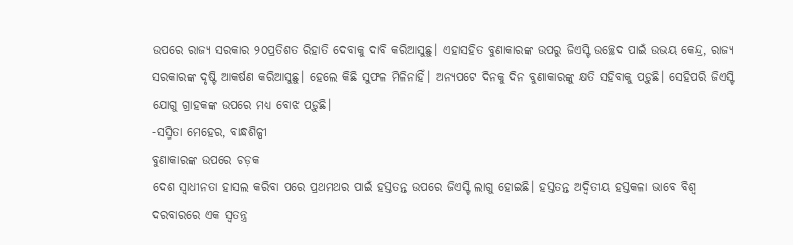ଉପରେ ରାଜ୍ୟ ସରକାର ୨୦ପ୍ରତିଶତ ରିହାତି ଦେବାକୁ ଦାବି କରିଆସୁଛୁ। ଏହାସହିତ ବୁଣାକାରଙ୍କ ଉପରୁ ଜିଏସ୍ଟି ଉଚ୍ଛେଦ ପାଇଁ ଉଭୟ କେନ୍ଦ୍ର, ରାଜ୍ୟ ସରକାରଙ୍କ ଦୃଷ୍ଟି ଆକର୍ଷଣ କରିଆସୁଛୁ। ହେଲେ କିଛି ସୁଫଳ ମିଳିନାହିଁ। ଅନ୍ୟପଟେ ଦିନକୁ ଦିନ ବୁଣାକାରଙ୍କୁ କ୍ଷତି ସହିବାକୁ ପଡ଼ୁଛି। ସେହିପରି ଜିଏସ୍ଟି ଯୋଗୁ ଗ୍ରାହକଙ୍କ ଉପରେ ମଧ୍ୟ ବୋଝ ପଡ଼ୁଛି।
-ସସ୍ମିତା ମେହେର, ବାନ୍ଧଶିଳ୍ପୀ
ବୁଣାକାରଙ୍କ ଉପରେ ଚଡ଼କ
ଦେଶ ସ୍ବାଧୀନତା ହାସଲ କରିବା ପରେ ପ୍ରଥମଥର ପାଇଁ ହସ୍ତତନ୍ତ ଉପରେ ଜିଏସ୍ଟି ଲାଗୁ ହୋଇଛି। ହସ୍ତତନ୍ତ ଅଦ୍ୱିତୀୟ ହସ୍ତକଳା ଭାବେ ବିଶ୍ୱ ଦରବାରରେ ଏକ ସ୍ବତନ୍ତ୍ର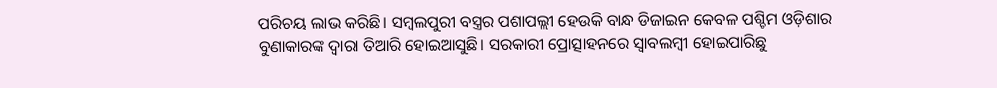ପରିଚୟ ଲାଭ କରିଛି। ସମ୍ବଲପୁରୀ ବସ୍ତ୍ରର ପଶାପଲ୍ଲୀ ହେଉକି ବାନ୍ଧ ଡିଜାଇନ କେବଳ ପଶ୍ଚିମ ଓଡ଼ିଶାର ବୁଣାକାରଙ୍କ ଦ୍ୱାରା ତିଆରି ହୋଇଆସୁଛି। ସରକାରୀ ପ୍ରୋତ୍ସାହନରେ ସ୍ବାବଲମ୍ବୀ ହୋଇପାରିଛୁ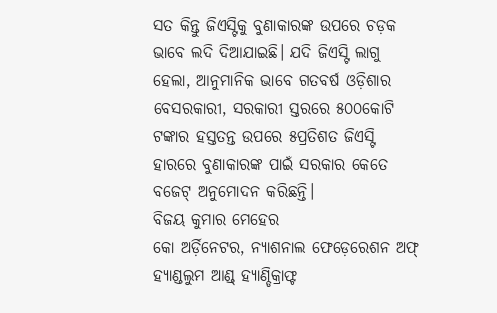ସତ କିନ୍ତୁ ଜିଏସ୍ଟିକୁ ବୁଣାକାରଙ୍କ ଉପରେ ଚଡ଼କ ଭାବେ ଲଦି ଦିଆଯାଇଛି। ଯଦି ଜିଏସ୍ଟି ଲାଗୁ ହେଲା, ଆନୁମାନିକ ଭାବେ ଗତବର୍ଷ ଓଡ଼ିଶାର ବେସରକାରୀ, ସରକାରୀ ସ୍ତରରେ ୫୦୦କୋଟି ଟଙ୍କାର ହସ୍ତତନ୍ତ ଉପରେ ୫ପ୍ରତିଶତ ଜିଏସ୍ଟି ହାରରେ ବୁଣାକାରଙ୍କ ପାଇଁ ସରକାର କେତେ ବଜେଟ୍ ଅନୁମୋଦନ କରିଛନ୍ତି।
ବିଜୟ କୁମାର ମେହେର
କୋ ଅର୍ଡ଼ିନେଟର, ନ୍ୟାଶନାଲ ଫେଡ଼େରେଶନ ଅଫ୍ ହ୍ୟାଣ୍ଡଲୁମ ଆଣ୍ଡ୍ ହ୍ୟାଣ୍ଡିକ୍ରାଫ୍ଟ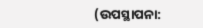(ଉପସ୍ଥାପନା: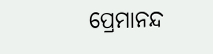ପ୍ରେମାନନ୍ଦ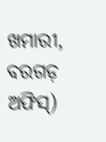ଖମାରୀ,
ବରଗଡ଼ ଅଫିସ୍)